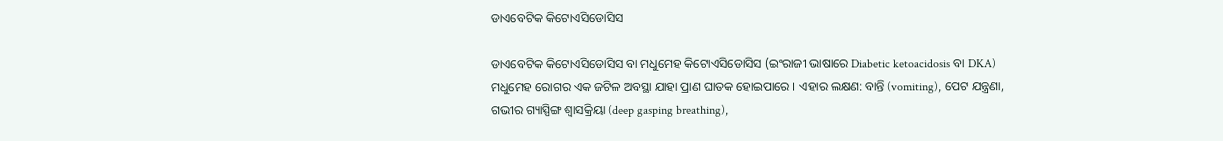ଡାଏବେଟିକ କିଟୋଏସିଡୋସିସ

ଡାଏବେଟିକ କିଟୋଏସିଡୋସିସ ବା ମଧୁମେହ କିଟୋଏସିଡୋସିସ (ଇଂରାଜୀ ଭାଷାରେ Diabetic ketoacidosis ବା DKA) ମଧୁମେହ ରୋଗର ଏକ ଜଟିଳ ଅବସ୍ଥା ଯାହା ପ୍ରାଣ ଘାତକ ହୋଇପାରେ । ଏହାର ଲକ୍ଷଣ: ବାନ୍ତି (vomiting), ପେଟ ଯନ୍ତ୍ରଣା, ଗଭୀର ଗ୍ୟାସ୍ପିଙ୍ଗ ଶ୍ୱାସକ୍ରିୟା (deep gasping breathing),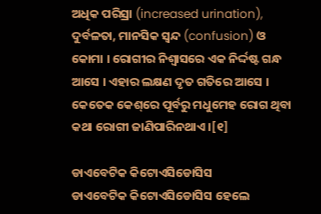ଅଧିକ ପରିସ୍ରା (increased urination), ଦୁର୍ବଳତା, ମାନସିକ ସ୍ୱନ୍ଦ (confusion) ଓ କୋମା । ରୋଗୀର ନିଶ୍ୱାସରେ ଏକ ନିର୍ଦ୍ଦଷ୍ଟ ଗନ୍ଧ ଆସେ । ଏହାର ଲକ୍ଷଣ ଦୃତ ଗତିରେ ଆସେ । କେତେକ କେଶ୍‌ରେ ପୂର୍ବରୁ ମଧୁମେହ ରୋଗ ଥିବା କଥା ରୋଗୀ ଜାଣିପାରିନଥାଏ ।[୧]

ଡାଏବେଟିକ କିଟୋଏସିଡୋସିସ
ଡାଏବେଟିକ କିଟୋଏସିଡୋସିସ ହେଲେ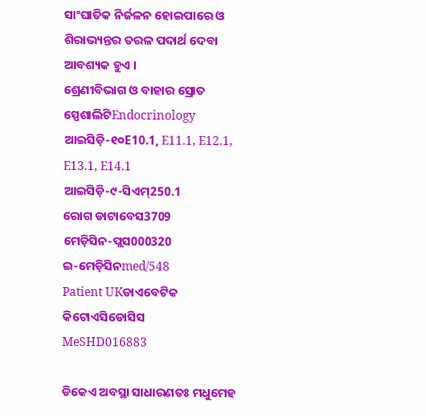ସାଂଘାତିକ ନିର୍ଜଳନ ହୋଇପାରେ ଓ ଶିରାଭ୍ୟନ୍ତର ତରଳ ପଦାର୍ଥ ଦେବା ଆବଶ୍ୟକ ହୁଏ ।
ଶ୍ରେଣୀବିଭାଗ ଓ ବାହାର ସ୍ରୋତ
ସ୍ପେଶାଲିଟିEndocrinology
ଆଇସିଡ଼ି-୧୦E10.1, E11.1, E12.1, E13.1, E14.1
ଆଇସିଡ଼ି-୯-ସିଏମ୍250.1
ରୋଗ ଡାଟାବେସ3709
ମେଡ଼ିସିନ-ପ୍ଲସ000320
ଇ-ମେଡ଼ିସିନmed/548
Patient UKଡାଏବେଟିକ କିଟୋଏସିଡୋସିସ
MeSHD016883

ଡିକେଏ ଅବସ୍ଥା ସାଧାରଣତଃ ମଧୁମେହ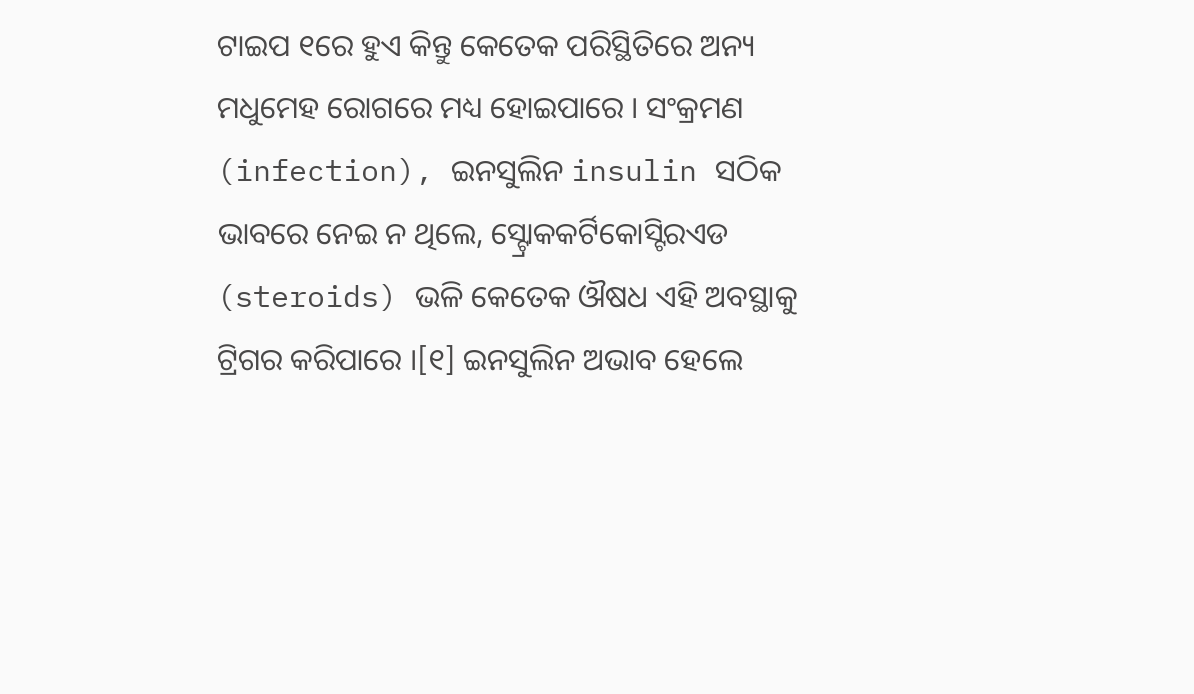ଟାଇପ ୧ରେ ହୁଏ କିନ୍ତୁ କେତେକ ପରିସ୍ଥିତିରେ ଅନ୍ୟ ମଧୁମେହ ରୋଗରେ ମଧ୍ୟ ହୋଇପାରେ । ସଂକ୍ରମଣ (infection), ଇନସୁଲିନ insulin ସଠିକ ଭାବରେ ନେଇ ନ ଥିଲେ, ସ୍ଟ୍ରୋକକର୍ଟିକୋସ୍ଟିରଏଡ (steroids) ଭଳି କେତେକ ଔଷଧ ଏହି ଅବସ୍ଥାକୁ ଟ୍ରିଗର କରିପାରେ ।[୧] ଇନସୁଲିନ ଅଭାବ ହେଲେ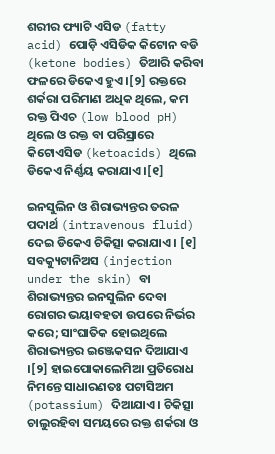ଶରୀର ଫ୍ୟାଟି ଏସିଡ (fatty acid) ପୋଡ଼ି ଏସିଡିକ କିଟୋନ ବଡି (ketone bodies) ତିଆରି କରିବା ଫଳରେ ଡିକେଏ ହୁଏ ।[୨] ରକ୍ତରେ ଶର୍କରା ପରିମାଣ ଅଧିକ ଥିଲେ, କମ ରକ୍ତ ପିଏଚ (low blood pH) ଥିଲେ ଓ ରକ୍ତ ବା ପରିସ୍ରାରେ କିଟୋଏସିଡ (ketoacids) ଥିଲେ ଡିକେଏ ନିର୍ଣ୍ଣୟ କରାଯାଏ ।[୧]

ଇନସୁଲିନ ଓ ଶିରାଭ୍ୟନ୍ତର ତରଳ ପଦାର୍ଥ (intravenous fluid) ଦେଇ ଡିକେଏ ଚିକିତ୍ସା କରାଯାଏ । [୧] ସବକ୍ୟୁଟାନିଅସ (injection under the skin) ବା ଶିରାଭ୍ୟନ୍ତର ଇନସୁଲିନ ଦେବା ରୋଗର ଭୟାବ‌ହତା ଉପରେ ନିର୍ଭର କରେ; ସାଂଘାତିକ ହୋଇଥିଲେ ଶିରାଭ୍ୟନ୍ତର ଇଞ୍ଜେକସନ ଦିଆଯାଏ ।[୨] ହାଇପୋକାଲେମିଆ ପ୍ରତିରୋଧ ନିମନ୍ତେ ସାଧାରଣତଃ ପଟାସିଅମ (potassium) ଦିଆଯାଏ । ଚିକିତ୍ସା ଚାଲୁରହିବା ସମୟରେ ରକ୍ତ ଶର୍କରା ଓ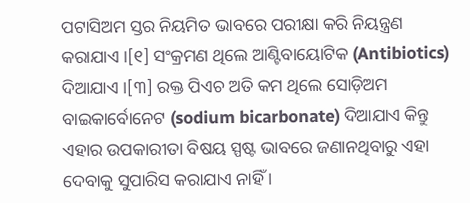ପଟାସିଅମ ସ୍ତର ନିୟମିତ ଭାବରେ ପରୀକ୍ଷା କରି ନିୟନ୍ତ୍ରଣ କରାଯାଏ ।[୧] ସଂକ୍ରମଣ ଥିଲେ ଆଣ୍ଟିବାୟୋଟିକ (Antibiotics) ଦିଆଯାଏ ।[୩] ରକ୍ତ ପିଏଚ ଅତି କମ ଥିଲେ ସୋଡ଼ିଅମ ବାଇକାର୍ବୋନେଟ (sodium bicarbonate) ଦିଆଯାଏ କିନ୍ତୁ ଏହାର ଉପକାରୀତା ବିଷୟ ସ୍ପଷ୍ଟ ଭାବରେ ଜଣାନଥିବାରୁ ଏହା ଦେବାକୁ ସୁପାରିସ କରାଯାଏ ନାହିଁ ।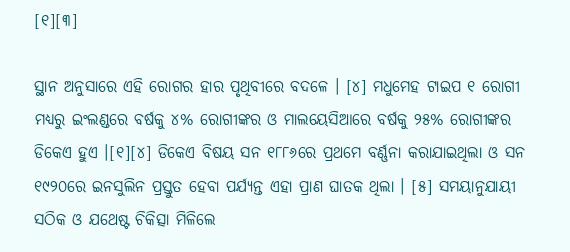[୧][୩]

ସ୍ଥାନ ଅନୁସାରେ ଏହି ରୋଗର ହାର ପୃଥିବୀରେ ବଦଳେ । [୪] ମଧୁମେହ ଟାଇପ ୧ ରୋଗୀ ମଧ୍ୟରୁ ଇଂଲଣ୍ଡରେ ବର୍ଷକୁ ୪% ରୋଗୀଙ୍କର ଓ ମାଲୟେସିଆରେ ବର୍ଷକୁ ୨୫% ରୋଗୀଙ୍କର ଡିକେଏ ହୁଏ ।[୧][୪] ଡିକେଏ ବିଷୟ ସନ ୧୮୮୬ରେ ପ୍ରଥମେ ବର୍ଣ୍ଣନା କରାଯାଇଥିଲା ଓ ସନ ୧୯୨୦ରେ ଇନସୁଲିନ ପ୍ରସ୍ତୁତ ହେବା ପର୍ଯ୍ୟନ୍ତ ଏହା ପ୍ରାଣ ଘାତକ ଥିଲା । [୫] ସମୟାନୁଯାୟୀ ସଠିକ ଓ ଯଥେଷ୍ଟ ଚିକିତ୍ସା ମିଳିଲେ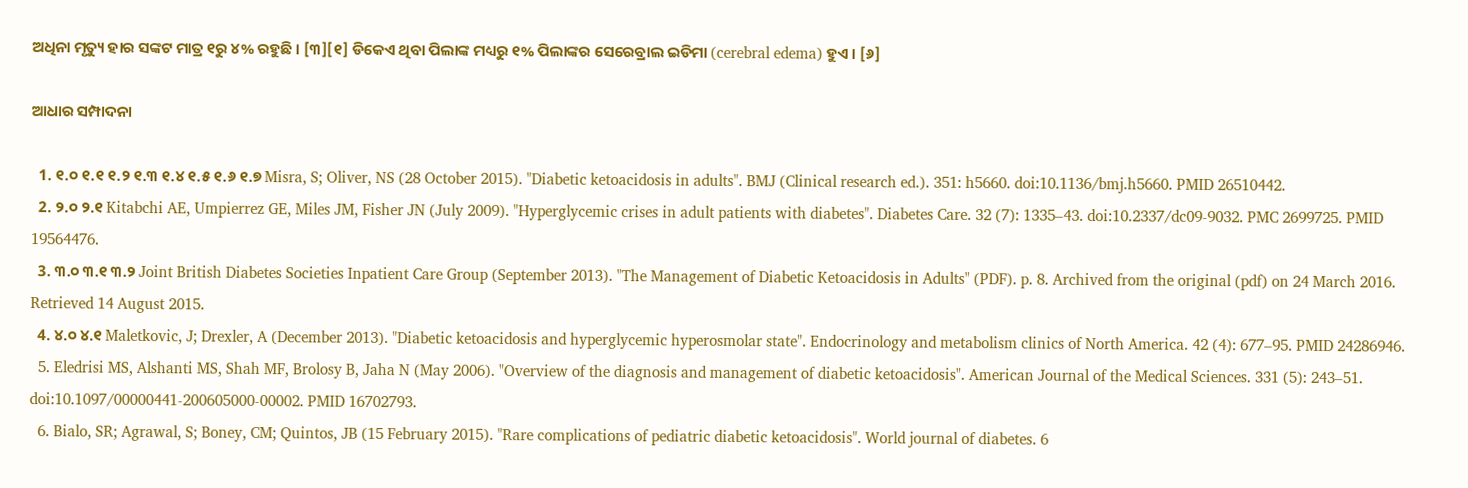ଅଧିନା ମୃତ୍ୟୁ ହାର ସଙ୍କଟ ମାତ୍ର ୧ରୁ ୪% ରହୁଛି । [୩][୧] ଡିକେଏ ଥିବା ପିଲାଙ୍କ ମଧ୍ୟରୁ ୧% ପିଲାଙ୍କର ସେରେବ୍ରାଲ ଇଡିମା (cerebral edema) ହୁଏ । [୬]

ଆଧାର ସମ୍ପାଦନା

  1. ୧.୦ ୧.୧ ୧.୨ ୧.୩ ୧.୪ ୧.୫ ୧.୬ ୧.୭ Misra, S; Oliver, NS (28 October 2015). "Diabetic ketoacidosis in adults". BMJ (Clinical research ed.). 351: h5660. doi:10.1136/bmj.h5660. PMID 26510442.
  2. ୨.୦ ୨.୧ Kitabchi AE, Umpierrez GE, Miles JM, Fisher JN (July 2009). "Hyperglycemic crises in adult patients with diabetes". Diabetes Care. 32 (7): 1335–43. doi:10.2337/dc09-9032. PMC 2699725. PMID 19564476.
  3. ୩.୦ ୩.୧ ୩.୨ Joint British Diabetes Societies Inpatient Care Group (September 2013). "The Management of Diabetic Ketoacidosis in Adults" (PDF). p. 8. Archived from the original (pdf) on 24 March 2016. Retrieved 14 August 2015.
  4. ୪.୦ ୪.୧ Maletkovic, J; Drexler, A (December 2013). "Diabetic ketoacidosis and hyperglycemic hyperosmolar state". Endocrinology and metabolism clinics of North America. 42 (4): 677–95. PMID 24286946.
  5. Eledrisi MS, Alshanti MS, Shah MF, Brolosy B, Jaha N (May 2006). "Overview of the diagnosis and management of diabetic ketoacidosis". American Journal of the Medical Sciences. 331 (5): 243–51. doi:10.1097/00000441-200605000-00002. PMID 16702793.
  6. Bialo, SR; Agrawal, S; Boney, CM; Quintos, JB (15 February 2015). "Rare complications of pediatric diabetic ketoacidosis". World journal of diabetes. 6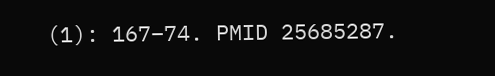(1): 167–74. PMID 25685287.